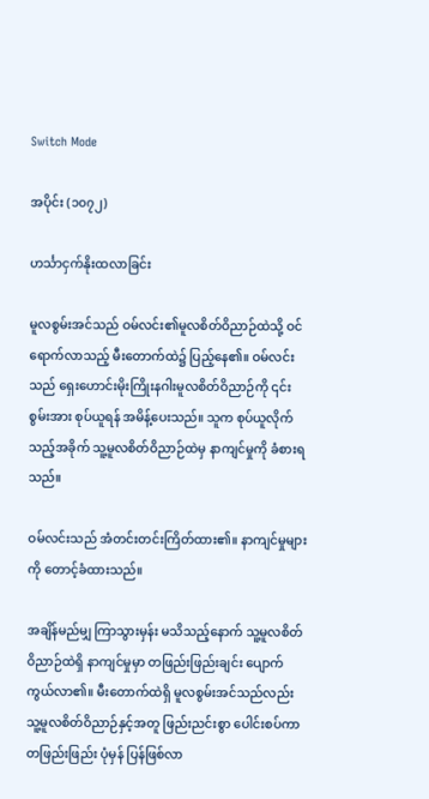Switch Mode

အပိုင်း (၁၀၇၂)

ဟင်္သာငှက်နိုးထလာခြင်း

မူလစွမ်းအင်သည် ဝမ်လင်း၏မူလစိတ်ဝိညာဉ်ထဲသို့ ဝင်ရောက်လာသည့် မီးတောက်ထဲ၌ ပြည့်နေ၏။ ဝမ်လင်းသည် ရှေးဟောင်းမိုးကြိုးနဂါးမူလစိတ်ဝိညာဉ်ကို ၎င်းစွမ်းအား စုပ်ယူရန် အမိန့်ပေးသည်။ သူက စုပ်ယူလိုက်သည့်အခိုက် သူ့မူလစိတ်ဝိညာဉ်ထဲမှ နာကျင်မှုကို ခံစားရသည်။

ဝမ်လင်းသည် အံတင်းတင်းကြိတ်ထား၏။ နာကျင်မှုများကို တောင့်ခံထားသည်။

အချိန်မည်မျှ ကြာသွားမှန်း မသိသည့်နောက် သူ့မူလစိတ်ဝိညာဉ်ထဲရှိ နာကျင်မှုမှာ တဖြည်းဖြည်းချင်း ပျောက်ကွယ်လာ၏။ မီးတောက်ထဲရှိ မူလစွမ်းအင်သည်လည်း သူ့မူလစိတ်ဝိညာဉ်နှင့်အတူ ဖြည်းညင်းစွာ‌ ပေါင်းစပ်ကာ တဖြည်းဖြည်း ပုံမှန် ပြန်ဖြစ်လာ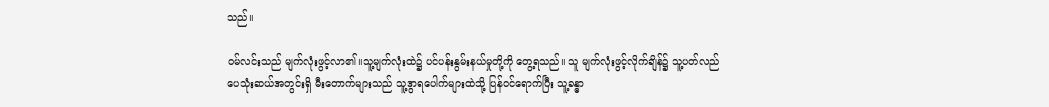သည်။

ဝမ်လင်းသည် မျက်လုံးဖွင့်လာ၏။သူ့မျက်လုံးထဲ၌ ပင်ပန်းနွမ်းနယ်မှုတို့ကို တွေ့ရသည်။ သူ မျက်လုံးဖွင့်လိုက်ချိန်၌ သူ့ပတ်လည် ပေသုံးဆယ်အတွင်းရှိ မီးတောက်များသည် သူ့ဒွာရပေါက်များထဲသို့ ပြန်ဝင်ရောက်ပြီး သူ့ခန္ဓာ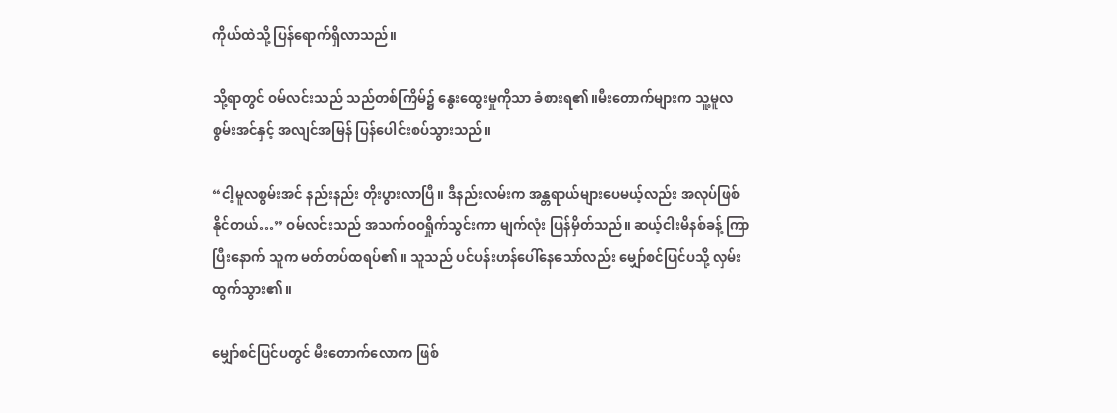ကိုယ်ထဲသို့ ပြန်ရောက်ရှိလာသည်။

သို့ရာတွင် ဝမ်လင်းသည် သည်တစ်ကြိမ်၌ နွေးထွေးမှုကိုသာ ခံစားရ၏။မီးတောက်များက သူ့မူလစွမ်းအင်နှင့် အလျင်အမြန် ပြန်ပေါင်းစပ်သွားသည်။

“ငါ့မူလစွမ်းအင် နည်းနည်း တိုးပွားလာပြီ။ ဒီနည်းလမ်းက အန္တရာယ်များပေမယ့်လည်း အလုပ်ဖြစ်နိုင်တယ်…” ဝမ်လင်းသည် အသက်ဝဝရှိုက်သွင်းကာ မျက်လုံး ပြန်မှိတ်သည်။ ဆယ့်ငါးမိနစ်ခန့် ကြာပြီးနောက် သူက မတ်တပ်ထရပ်၏။ သူသည် ပင်ပန်းဟန်ပေါ်နေသော်လည်း‌ မျှော်စင်ပြင်ပသို့ လှမ်းထွက်သွား၏။

မျှော်စင်ပြင်ပတွင် မီးတောက်လောက ဖြစ်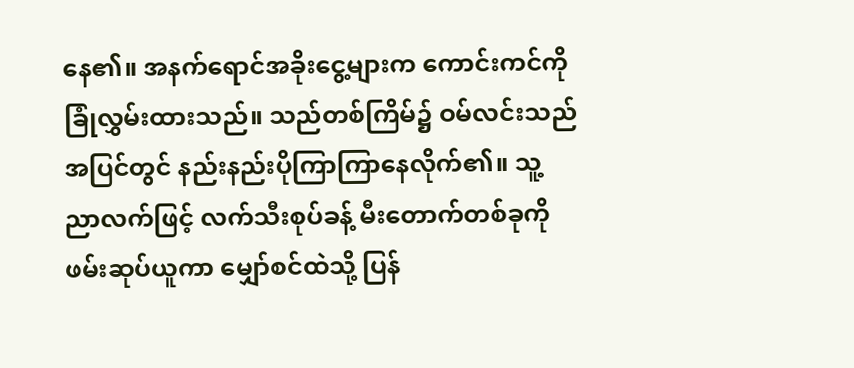နေ၏။ အနက်ရောင်အခိုးငွေ့များက ကောင်းကင်ကို ခြုံလွှမ်းထားသည်။ သည်တစ်ကြိမ်၌ ဝမ်လင်းသည် အပြင်တွင် နည်းနည်းပိုကြာကြာနေလိုက်၏။ သူ့ညာလက်ဖြင့် လက်သီးစုပ်ခန့် မီးတောက်တစ်ခုကို ဖမ်းဆုပ်ယူကာ မျှော်စင်ထဲသို့ ပြန်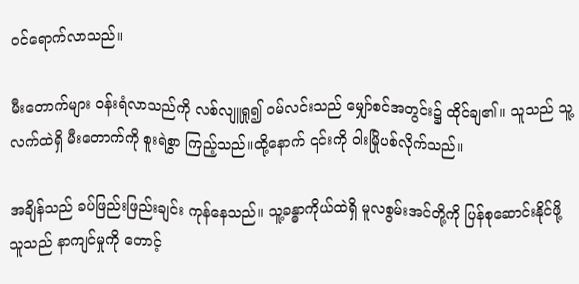ဝင်ရောက်လာသည်။

မီးတောက်များ ဝန်းရံလာသည်ကို လစ်လျူရှု၍ ဝမ်လင်းသည် မျှော်စင်အတွင်း၌ ထိုင်ချ၏။ သူသည် သူ့လက်ထဲရှိ မီးတောက်ကို စူးရဲစွာ ကြည့်သည်။ထို့နောက် ၎င်းကို ဝါးမြိုပစ်လိုက်သည်။

အချိန်သည် ခပ်ဖြည်းဖြည်းချင်း ကုန်နေသည်။ သူ့ခန္ဓာကိုယ်ထဲရှိ မူလစွမ်းအင်တို့ကို ပြန်စုဆောင်းနိုင်ဖို့ သူသည် နာကျင်မှုကို တောင့်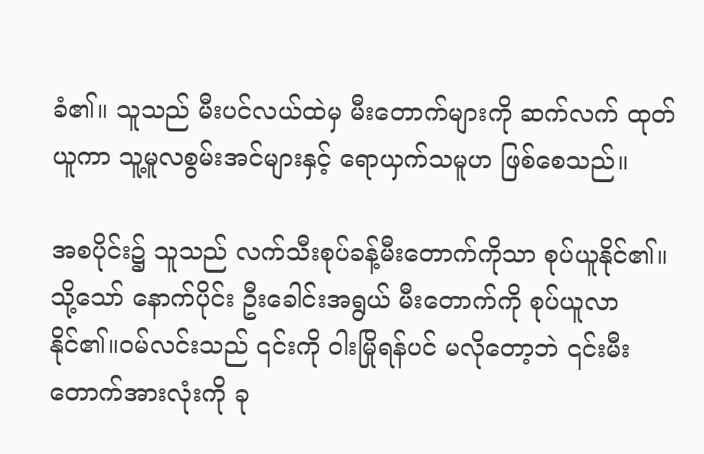ခံ၏။ သူသည် မီးပင်လယ်ထဲမှ မီးတောက်များကို ဆက်လက် ထုတ်ယူကာ သူ့မူလစွမ်းအင်များနှင့် ရောယှက်သမူဟ ဖြစ်စေသည်။

အစပိုင်း၌ သူသည် လက်သီးစုပ်ခန့်မီးတောက်ကိုသာ စုပ်ယူနိုင်၏။သို့သော် နောက်ပိုင်း ဦးခေါင်းအရွယ် မီးတောက်ကို စုပ်ယူလာနိုင်၏။ဝမ်လင်းသည် ၎င်းကို ဝါးမြိုရန်ပင် မလိုတော့ဘဲ ၎င်းမီးတောက်အားလုံးကို ခု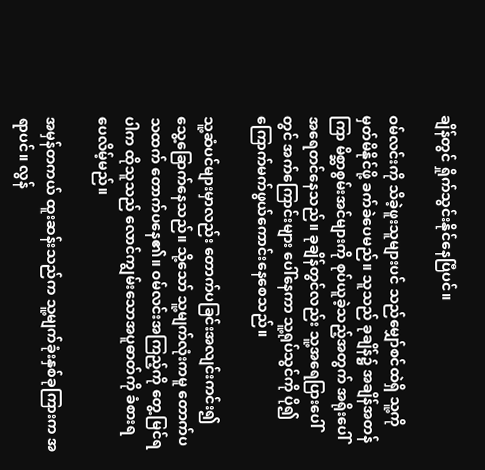ချိန်တွင် ရှိုက်သွင်းနိုင်နေပြီပင်။

ဝမ်လင်းကို သိခဲ့ဖူးသူများပင် သည်မျှော်စင်ထဲရှိ သူ့ကို မှတ်မိနိုင်ဖို့ ခက်ခဲပေမည်။ သူသည် ခုချိန်၌ အချိန်အတန်ကြာ မိစ္ဆာစွမ်းအင်များကို စုပ်ယူခဲ့သည့်အတွက် အရိုးပေါ်အရေတင်နေသည်။ ခုချိန်တွင်လည်း သူ့အရေပြားပေါ်တွင် အက်ကြောင်းများ ပေါ်နေကာ သူ့ရုပ်သွင်ကို ပို၍ ကြောက်မက်ဖွယ်ကောင်းနေစေသည်။

သူ့ဆံပင်များမှာလည်း တောက်ပခြင်းအလျင်းကင်း၍ သွေ့ခြောက်နေသည်။ သို့သော် သူ့မျက်လုံးကမူ တောက်ပသထက် တောက်ပနေ၏။ ဝမ်လင်းအကြည့်ကို တွေ့မြင်ရပါက ထိုသူသည် လောင်ကျွမ်းသောအပူဓာတ်ကို ခံစားရပေလိမ့်မည်။

အမှန်တကယ် ထူးဆန်းသည်က သူ့မျက်ခုံးနှစ်ခုကြားက အရာပင်။ လွန်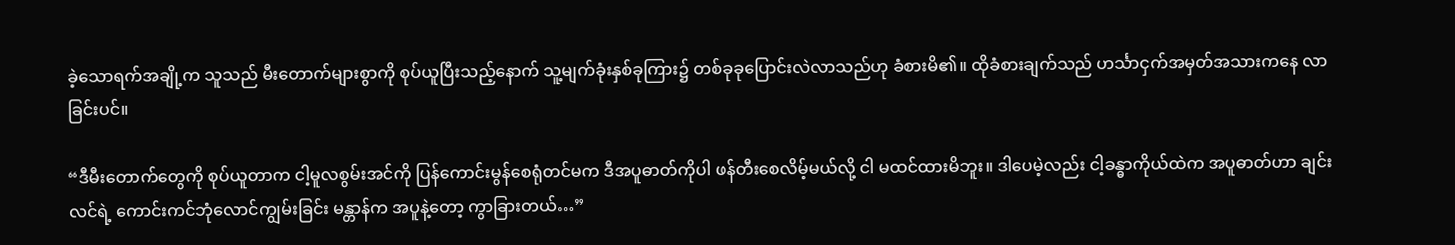ခဲ့သောရက်အချို့က သူသည် မီးတောက်များစွာကို စုပ်ယူပြီးသည့်နောက် သူ့မျက်ခုံးနှစ်ခုကြား၌ တစ်ခုခုပြောင်းလဲလာသည်ဟု ခံစားမိ၏။ ထိုခံစားချက်သည် ဟင်္သာငှက်အမှတ်အသားကနေ လာခြင်းပင်။

“ဒီမီးတောက်တွေကို စုပ်ယူတာက ငါ့မူလစွမ်းအင်ကို ပြန်ကောင်းမွန်စေရုံတင်မက ဒီအပူဓာတ်ကိုပါ ဖန်တီးစေလိမ့်မယ်လို့ ငါ မထင်ထားမိဘူး။ ဒါပေမဲ့လည်း ငါ့ခန္ဓာကိုယ်ထဲက အပူဓာတ်ဟာ ချင်းလင်ရဲ့ ကောင်းကင်ဘုံလောင်ကျွမ်းခြင်း မန္တာန်က အပူနဲ့တော့ ကွာခြားတယ်…”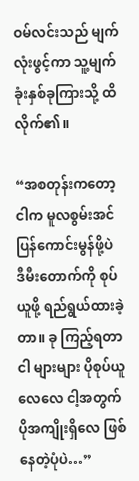ဝမ်လင်းသည် မျက်လုံးဖွင့်ကာ သူ့မျက်ခုံးနှစ်ခုကြားသို့ ထိလိုက်၏။

“အစတုန်းကတော့ ငါက မူလစွမ်းအင် ပြန်ကောင်းမွန်ဖို့ပဲ ဒီမီးတောက်ကို စုပ်ယူဖို့ ရည်ရွယ်ထားခဲ့တာ။ ခု ကြည့်ရတာ ငါ များများ ပိုစုပ်ယူလေလေ ငါ့အတွက် ပိုအကျိုးရှိလေ ဖြစ်နေတဲ့ပုံပဲ…”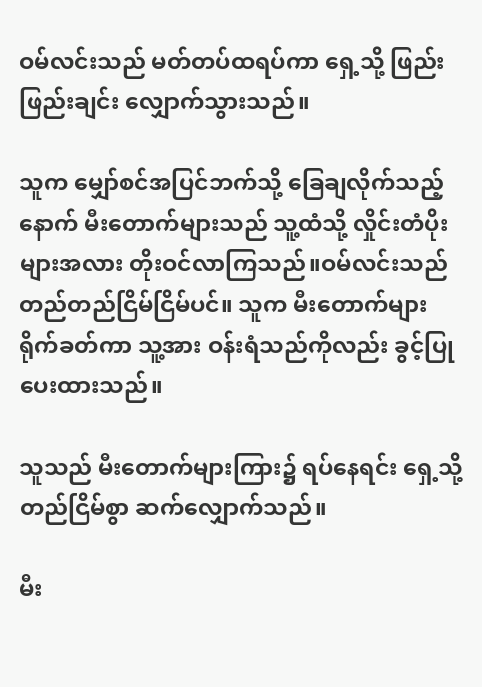ဝမ်လင်းသည် မတ်တပ်ထရပ်ကာ ရှေ့သို့ ဖြည်းဖြည်းချင်း လျှောက်သွားသည်။

သူက မျှော်စင်အပြင်ဘက်သို့ ခြေချလိုက်သည့်နောက် မီးတောက်များသည် သူ့ထံသို့ လှိုင်းတံပိုးများအလား တိုးဝင်လာကြသည်။ဝမ်လင်းသည် တည်တည်ငြိမ်ငြိမ်ပင်။ သူက မီးတောက်များ ရိုက်ခတ်ကာ သူ့အား ဝန်းရံသည်ကိုလည်း ခွင့်ပြုပေးထားသည်။

သူသည် မီးတောက်များကြား၌ ရပ်နေရင်း ရှေ့သို့ တည်ငြိမ်စွာ ဆက်လျှောက်သည်။

မီး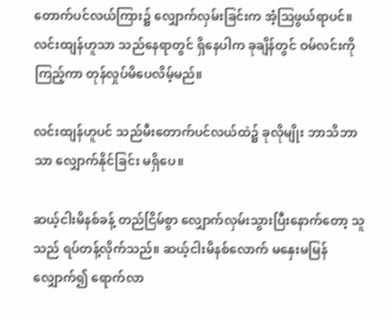တောက်ပင်လယ်ကြား၌ လျှောက်လှမ်းခြင်းက အံ့ဩဖွယ်ရာပင်။ လင်းထျန်ဟူသာ သည်နေရာတွင် ရှိနေပါက ခုချိန်တွင် ဝမ်လင်းကို ကြည့်ကာ တုန်လှုပ်မိပေလိမ့်မည်။

လင်းထျန်ဟူပင် သည်မီးတောက်ပင်လယ်ထဲ၌ ခုလိုမျိုး ဘာသိဘာသာ လျှောက်နိုင်ခြင်း မရှိပေ။

ဆယ့်ငါးမိနစ်ခန့် တည်ငြိမ်စွာ လျှောက်လှမ်းသွားပြီးနောက်တော့ သူသည် ရပ်တန့်လိုက်သည်။ ဆယ့်ငါးမိနစ်လောက် မနှေးမမြန် လျှောက်၍ ရောက်လာ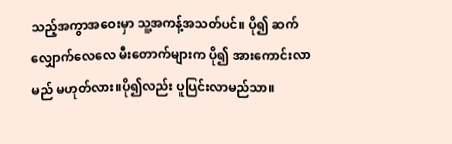သည့်အကွာအဝေးမှာ သူ့အကန့်အသတ်ပင်။ ပို၍ ဆက်လျှောက်လေလေ မီးတောက်များက ပို၍ အားကောင်းလာမည် မဟုတ်လား။ပို၍လည်း ပူပြင်းလာမည်သာ။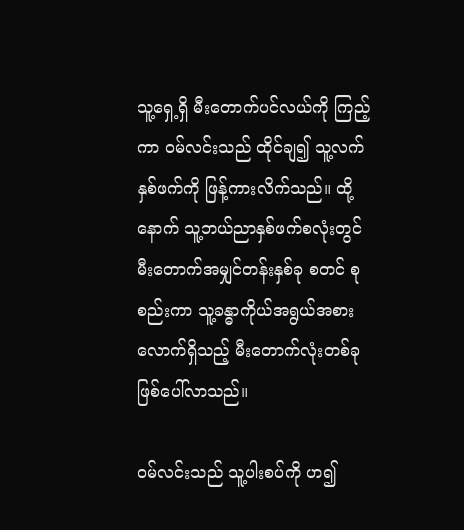သူ့ရှေ့ရှိ မီးတောက်ပင်လယ်ကို ကြည့်ကာ ဝမ်လင်းသည် ထိုင်ချ၍ သူ့လက်နှစ်ဖက်ကို ဖြန့်ကားလိက်သည်။ ထို့နောက် သူ့ဘယ်ညာနှစ်ဖက်စလုံးတွင် မီးတောက်အမျှင်တန်းနှစ်ခု စတင် စုစည်းကာ သူ့ခန္ဓာကိုယ်အရွယ်အစားလောက်ရှိသည့် မီးတောက်လုံးတစ်ခု ဖြစ်ပေါ်လာသည်။

ဝမ်လင်းသည် သူ့ပါးစပ်ကို ဟ၍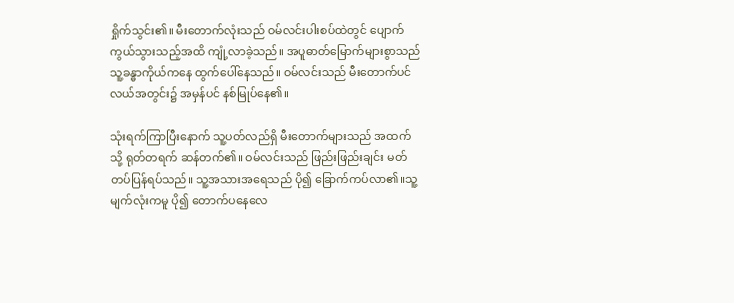ရှိုက်သွင်း၏။ မီးတောက်လုံးသည် ဝမ်လင်းပါးစပ်ထဲတွင် ပျောက်ကွယ်သွားသည့်အထိ ကျုံ့လာခဲ့သည်။ အပူဓာတ်မြောက်များစွာသည် သူ့ခန္ဓာကိုယ်ကနေ ထွက်ပေါ်နေသည်။ ဝမ်လင်းသည် မီးတောက်ပင်လယ်အတွင်း၌ အမှန်ပင် နစ်မြုပ်နေ၏။

သုံးရက်ကြာပြီးနောက် သူ့ပတ်လည်ရှိ မီးတောက်များသည် အထက်သို့ ရုတ်တရက် ဆန်တက်၏။ ဝမ်လင်းသည် ဖြည်းဖြည်းချင်း မတ်တပ်ပြန်ရပ်သည်။ သူ့အသားအရေသည် ပို၍ ခြောက်ကပ်လာ၏။သူ့မျက်လုံးကမူ ပို၍ တောက်ပနေလေ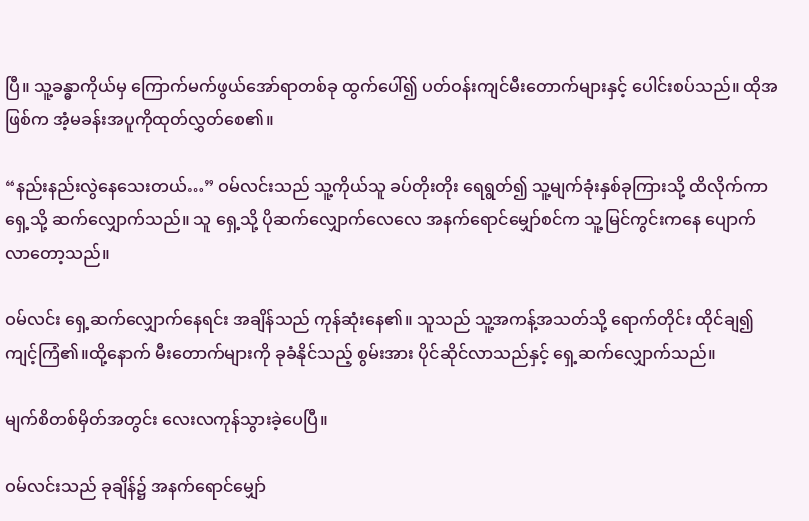ပြီ။ သူ့ခန္ဓာကိုယ်မှ ကြောက်မက်ဖွယ်အော်ရာတစ်ခု ထွက်ပေါ်၍ ပတ်ဝန်းကျင်မီးတောက်များနှင့် ပေါင်းစပ်သည်။ ထိုအဖြစ်က အံ့မခန်းအပူကိုထုတ်လွှတ်စေ၏။

“နည်းနည်းလွဲနေသေးတယ်…” ဝမ်လင်းသည် သူ့ကိုယ်သူ ခပ်တိုးတိုး ရေရွတ်၍ သူ့မျက်ခုံးနှစ်ခုကြားသို့ ထိလိုက်ကာ ရှေ့သို့ ဆက်လျှောက်သည်။ သူ ရှေ့သို့ ပိုဆက်လျှောက်လေလေ အနက်ရောင်မျှော်စင်က သူ့မြင်ကွင်းကနေ ပျောက်လာတော့သည်။

ဝမ်လင်း ရှေ့ဆက်လျှောက်နေရင်း အချိန်သည် ကုန်ဆုံးနေ၏။ သူသည် သူ့အကန့်အသတ်သို့ ရောက်တိုင်း ထိုင်ချ၍ ကျင့်ကြံ၏။ထို့နောက် မီးတောက်များကို ခုခံနိုင်သည့် စွမ်းအား ပိုင်ဆိုင်လာသည်နှင့် ရှေ့ဆက်လျှောက်သည်။

မျက်စိတစ်မှိတ်အတွင်း လေးလကုန်သွားခဲ့ပေပြီ။

ဝမ်လင်းသည် ခုချိန်၌ အနက်ရောင်မျှော်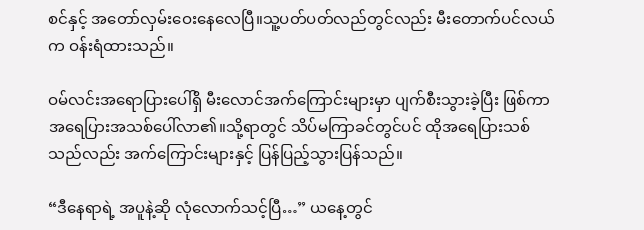စင်နှင့် အတော်လှမ်းဝေးနေလေပြီ။သူ့ပတ်ပတ်လည်တွင်လည်း မီးတောက်ပင်လယ်က ဝန်းရံထားသည်။

ဝမ်လင်းအရောပြားပေါ်ရှိ မီးလောင်အက်ကြောင်းများမှာ ပျက်စီးသွားခဲ့ပြီး ဖြစ်ကာ အရေပြားအသစ်ပေါ်လာ၏။သို့ရာတွင် သိပ်မကြာခင်တွင်ပင် ထိုအရေပြားသစ်သည်လည်း အက်ကြောင်းများနှင့် ပြန်ပြည့်သွားပြန်သည်။

“ဒီနေရာရဲ့ အပူနဲ့ဆို လုံလောက်သင့်ပြီ…” ယနေ့တွင်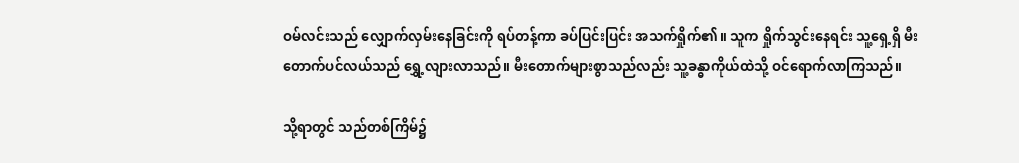ဝမ်လင်းသည် လျှောက်လှမ်းနေခြင်းကို ရပ်တန့်ကာ ခပ်ပြင်းပြင်း အသက်ရှိုက်၏။ သူက ရှိုက်သွင်းနေရင်း သူ့ရှေ့ရှိ မီးတောက်ပင်လယ်သည် ရွှေ့လျားလာသည်။ မီးတောက်များစွာသည်လည်း သူ့ခန္ဓာကိုယ်ထဲသို့ ဝင်ရောက်လာကြသည်။

သို့ရာတွင် သည်တစ်ကြိမ်၌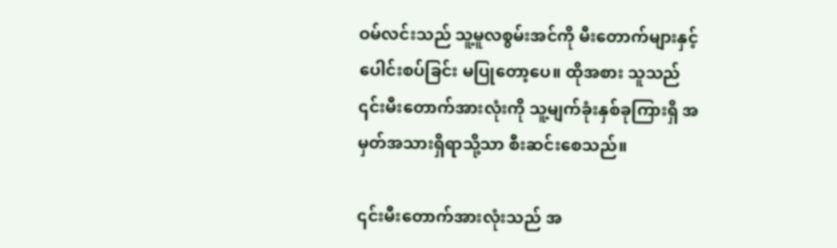ဝမ်လင်းသည် သူ့မူလစွမ်းအင်ကို မီးတောက်များနှင့် ပေါင်းစပ်ခြင်း မပြုတော့ပေ။ ထိုအစား သူသည် ၎င်းမီးတောက်အားလုံးကို သူ့မျက်ခုံးနှစ်ခုကြားရှိ အမှတ်အသားရှိရာသို့သာ စီးဆင်းစေသည်။

၎င်းမီးတောက်အားလုံးသည် အ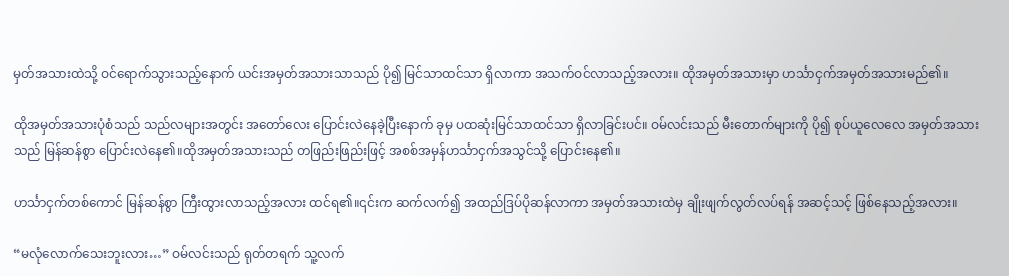မှတ်အသားထဲသို့ ဝင်ရောက်သွားသည့်နောက် ယင်းအမှတ်အသားသာသည် ပို၍ မြင်သာထင်သာ ရှိလာကာ အသက်ဝင်လာသည့်အလား။ ထိုအမှတ်အသားမှာ ဟင်္သာငှက်အမှတ်အသားမည်၏။

ထိုအမှတ်အသားပုံစံသည် သည်လများအတွင်း အတော်လေး ပြောင်းလဲနေခဲ့ပြီးနောက် ခုမှ ပထဆုံးမြင်သာထင်သာ ရှိလာခြင်းပင်။ ဝမ်လင်းသည် မီးတောက်များကို ပို၍ စုပ်ယူလေလေ အမှတ်အသားသည် မြန်ဆန်စွာ ပြောင်းလဲနေ၏။ထိုအမှတ်အသားသည် တဖြည်းဖြည်းဖြင့် အစစ်အမှန်ဟင်္သာငှက်အသွင်သို့ ပြောင်းနေ၏။

ဟင်္သာငှက်တစ်ကောင် မြန်ဆန်စွာ ကြီးထွားလာသည့်အလား ထင်ရ၏။၎င်းက ဆက်လက်၍ အထည်ဒြပ်ပိုဆန်လာကာ အမှတ်အသားထဲမှ ချိုးဖျက်လွတ်လပ်ရန် အဆင့်သင့် ဖြစ်နေသည့်အလား။

“မလုံလောက်သေးဘူးလား…” ဝမ်လင်းသည် ရုတ်တရက် သူ့လက်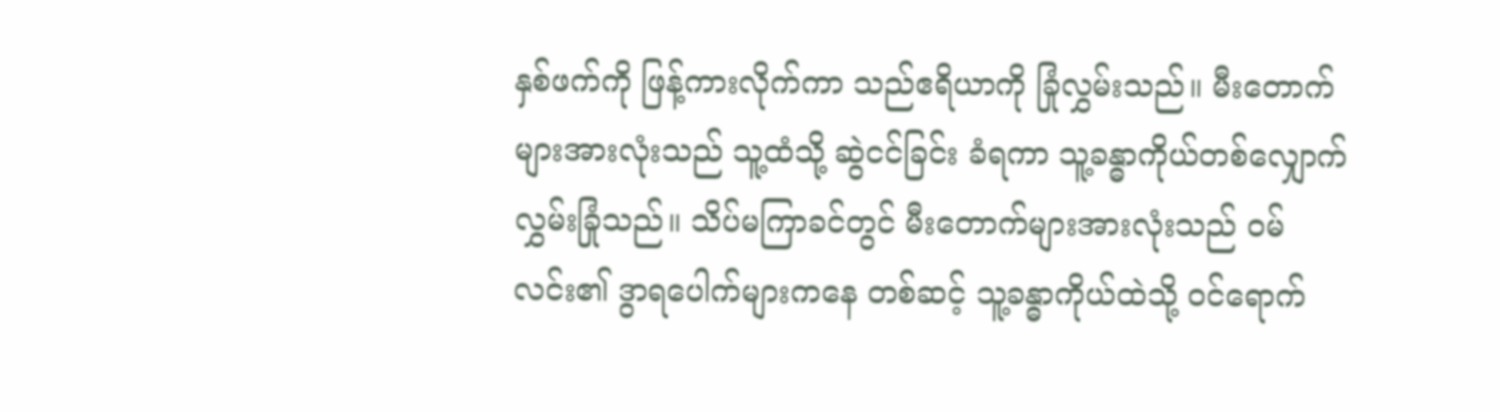နှစ်ဖက်ကို ဖြန့်ကားလိုက်ကာ သည်ဧရိယာကို ခြုံလွှမ်းသည်။ မီးတောက်များအားလုံးသည် သူ့ထံသို့ ဆွဲငင်ခြင်း ခံရကာ သူ့ခန္ဓာကိုယ်တစ်လျှောက် လွှမ်းခြုံသည်။ သိပ်မကြာခင်တွင် မီးတောက်များအားလုံးသည် ဝမ်လင်း၏ ဒွာရပေါက်များကနေ တစ်ဆင့် သူ့ခန္ဓာကိုယ်ထဲသို့ ဝင်ရောက်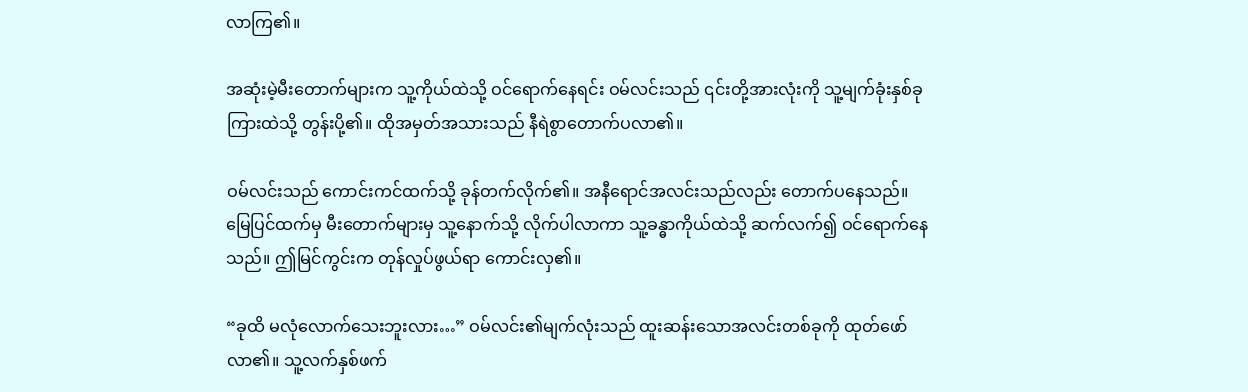လာကြ၏။

အဆုံးမဲ့မီးတောက်များက သူ့ကိုယ်ထဲသို့ ဝင်ရောက်နေရင်း ဝမ်လင်းသည် ၎င်းတို့အားလုံးကို သူ့မျက်ခုံးနှစ်ခုကြားထဲသို့ တွန်းပို့၏။ ထိုအမှတ်အသားသည် နီရဲစွာတောက်ပလာ၏။

ဝမ်လင်းသည် ကောင်းကင်ထက်သို့ ခုန်တက်လိုက်၏။ အနီရောင်အလင်းသည်လည်း တောက်ပနေသည်။ မြေပြင်ထက်မှ မီးတောက်များမှ သူ့နောက်သို့ လိုက်ပါလာကာ သူ့ခန္ဓာကိုယ်ထဲသို့ ဆက်လက်၍ ဝင်ရောက်နေသည်။ ဤမြင်ကွင်းက တုန်လှုပ်ဖွယ်ရာ ကောင်းလှ၏။

“ခုထိ မလုံလောက်သေးဘူးလား…” ဝမ်လင်း၏မျက်လုံးသည် ထူးဆန်းသောအလင်းတစ်ခုကို ထုတ်ဖော်လာ၏။ သူ့လက်နှစ်ဖက်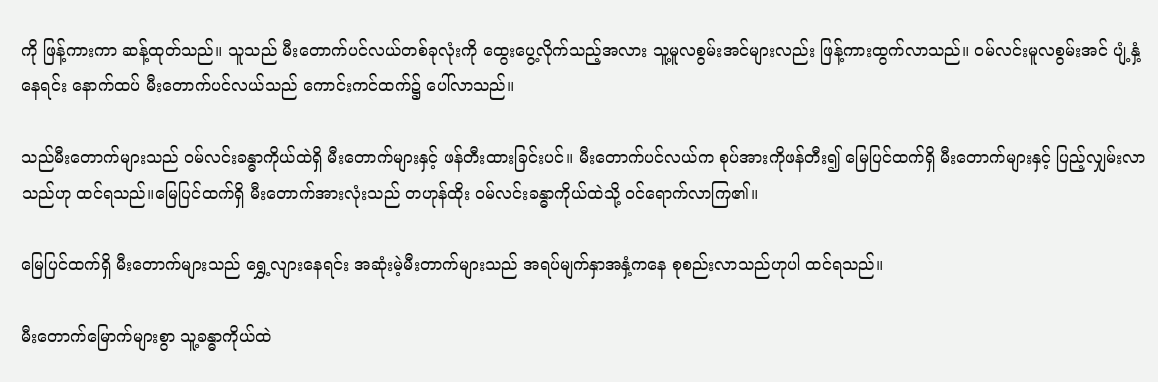ကို ဖြန့်ကားကာ ဆန့်ထုတ်သည်။ သူသည် မီးတောက်ပင်လယ်တစ်ခုလုံးကို ထွေးပွေ့လိုက်သည့်အလား သူ့မူလစွမ်းအင်များလည်း ဖြန့်ကားထွက်လာသည်။ ဝမ်လင်းမူလစွမ်းအင် ပျံ့နှံ့နေရင်း နောက်ထပ် မီးတောက်ပင်လယ်သည် ကောင်းကင်ထက်၌ ပေါ်လာသည်။

သည်မီးတောက်များသည် ဝမ်လင်းခန္ဓာကိုယ်ထဲရှိ မီးတောက်များနှင့် ဖန်တီးထားခြင်းပင်။ မီးတောက်ပင်လယ်က စုပ်အားကိုဖန်တီး၍ မြေပြင်ထက်ရှိ မီးတောက်များနှင့် ပြည့်လျှမ်းလာသည်ဟု ထင်ရသည်။မြေပြင်ထက်ရှိ မီးတောက်အားလုံးသည် တဟုန်ထိုး ဝမ်လင်းခန္ဓာကိုယ်ထဲသို့ ဝင်ရောက်လာကြ၏။

မြေပြင်ထက်ရှိ မီးတောက်များသည် ရွှေ့လျားနေရင်း အဆုံးမဲ့မီးတာက်များသည် အရပ်မျက်နှာအနှံ့ကနေ စုစည်းလာသည်ဟုပါ ထင်ရသည်။

မီးတောက်မြောက်များစွာ သူ့ခန္ဓာကိုယ်ထဲ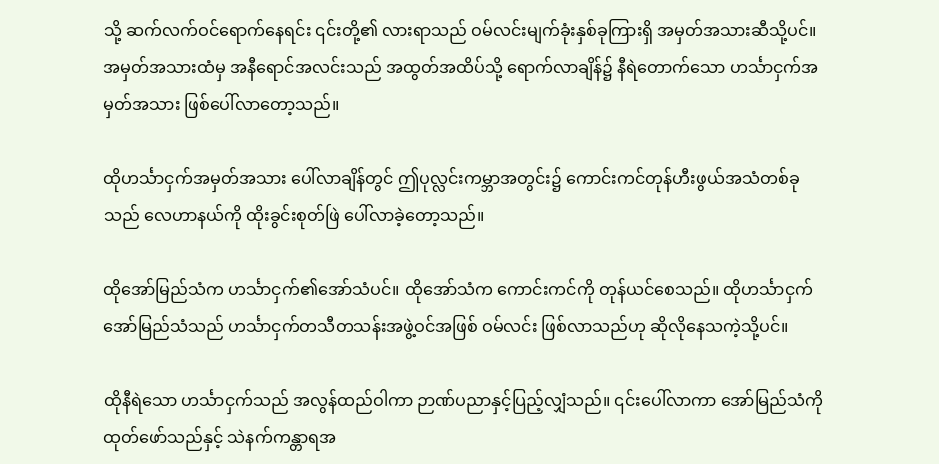သို့ ဆက်လက်ဝင်ရောက်နေရင်း ၎င်းတို့၏ လားရာသည် ဝမ်လင်းမျက်ခုံးနှစ်ခုကြားရှိ အမှတ်အသားဆီသို့ပင်။ အမှတ်အသားထံမှ အနီရောင်အလင်းသည် အထွတ်အထိပ်သို့ ရောက်လာချိန်၌ နီရဲတောက်သော ဟင်္သာငှက်အမှတ်အသား ဖြစ်ပေါ်လာတော့သည်။

ထိုဟင်္သာငှက်အမှတ်အသား ပေါ်လာချိန်တွင် ဤပုလ္လင်းကမ္ဘာအတွင်း၌ ကောင်းကင်တုန်ဟီးဖွယ်အသံတစ်ခုသည် လေဟာနယ်ကို ထိုးခွင်းစုတ်ဖြဲ ပေါ်လာခဲ့တော့သည်။

ထိုအော်မြည်သံက ဟင်္သာငှက်၏အော်သံပင်။ ထိုအော်သံက ကောင်းကင်ကို တုန်ယင်စေသည်။ ထိုဟင်္သာငှက်အော်မြည်သံသည် ဟင်္သာငှက်တသီတသန်းအဖွဲ့ဝင်အဖြစ် ဝမ်လင်း ဖြစ်လာသည်ဟု ဆိုလိုနေသကဲ့သို့ပင်။

ထိုနီရဲသော ဟင်္သာငှက်သည် အလွန်ထည်ဝါကာ ဉာဏ်ပညာနှင့်ပြည့်လျှံသည်။ ၎င်းပေါ်လာကာ အော်မြည်သံကို ထုတ်ဖော်သည်နှင့် သဲနက်ကန္တာရအ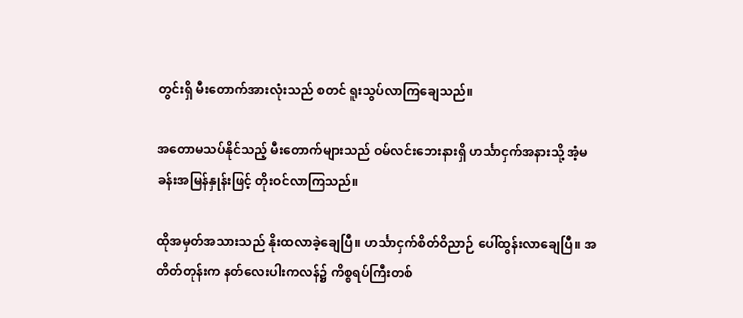တွင်းရှိ မီးတောက်အားလုံးသည် စတင် ရူးသွပ်လာကြချေသည်။

အတောမသပ်နိုင်သည့် မီးတောက်များသည် ဝမ်လင်းဘေးနားရှိ ဟင်္သာငှက်အနားသို့ အံ့မခန်းအမြန်နှုန်းဖြင့် တိုးဝင်လာကြသည်။

ထိုအမှတ်အသားသည် နိုးထလာခဲ့ချေပြီ။ ဟင်္သာငှက်စိတ်ဝိညာဉ် ပေါ်ထွန်းလာချေပြီ။ အတိတ်တုန်းက နတ်လေးပါးကလန်၌ ကိစ္စရပ်ကြီးတစ်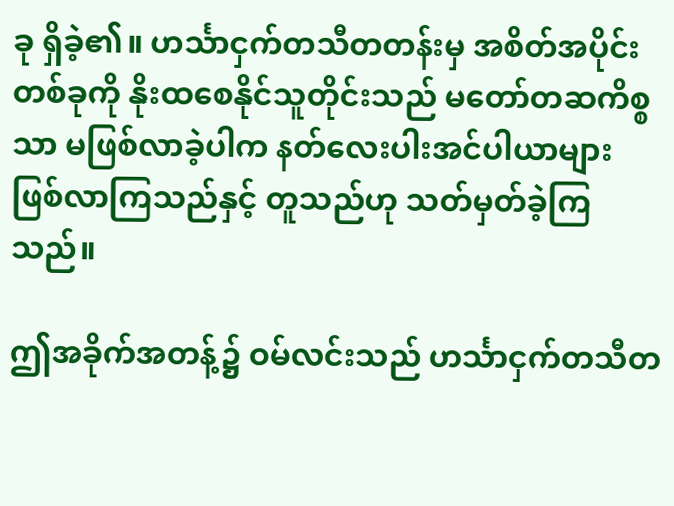ခု ရှိခဲ့၏။ ဟင်္သာငှက်တသီတတန်းမှ အစိတ်အပိုင်းတစ်ခုကို နိုးထစေနိုင်သူတိုင်းသည် မတော်တဆကိစ္စသာ မဖြစ်လာခဲ့ပါက နတ်လေးပါးအင်ပါယာများ ဖြစ်လာကြသည်နှင့် တူသည်ဟု သတ်မှတ်ခဲ့ကြသည်။

ဤအခိုက်အတန့်၌ ဝမ်လင်းသည် ဟင်္သာငှက်တသီတ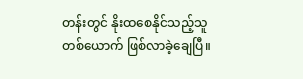တန်းတွင် နိုးထစေနိုင်သည့်သူ တစ်ယောက် ဖြစ်လာခဲ့ချေပြီ။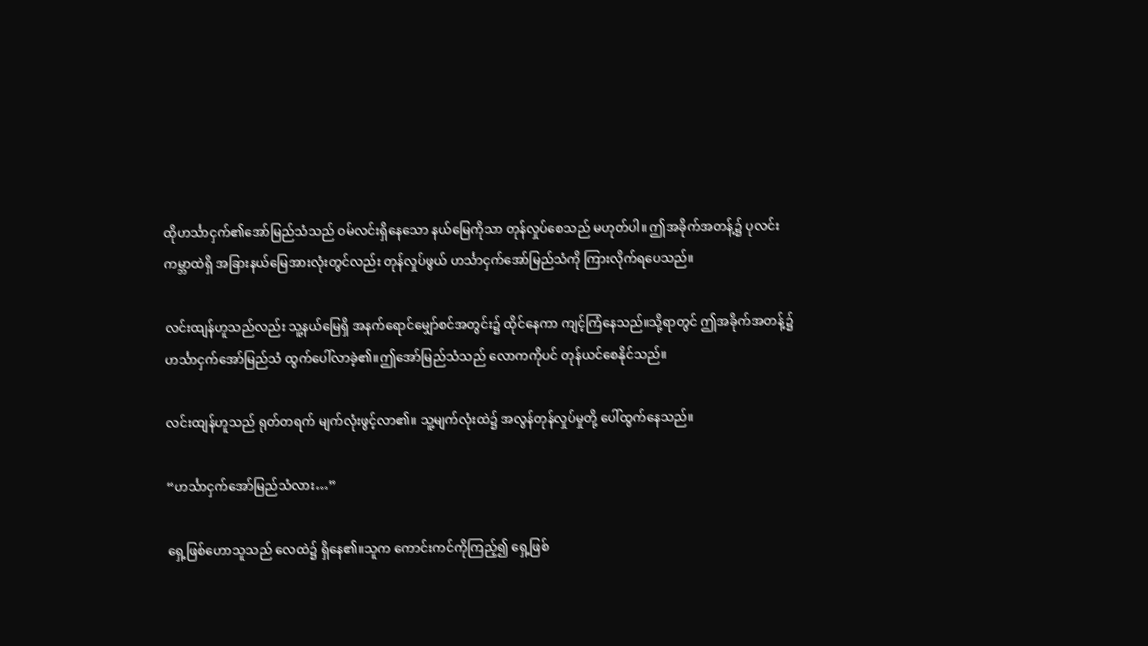ထိုဟင်္သာငှက်၏အော်မြည်သံသည် ဝမ်လင်းရှိနေသော နယ်မြေကိုသာ တုန်လှုပ်စေသည် မဟုတ်ပါ။ ဤအခိုက်အတန့်၌ ပုလင်းကမ္ဘာထဲရှိ အခြားနယ်မြေအားလုံးတွင်လည်း တုန်လှုပ်ဖွယ် ဟင်္သာငှက်အော်မြည်သံကို ကြားလိုက်ရပေသည်။

လင်းထျန်ဟူသည်လည်း သူ့နယ်မြေရှိ အနက်ရောင်မျှော်စင်အတွင်း၌ ထိုင်နေကာ ကျင့်ကြံနေသည်။သို့ရာတွင် ဤအခိုက်အတန့်၌ ဟင်္သာငှက်အော်မြည်သံ ထွက်ပေါ်လာခဲ့၏။ဤအော်မြည်သံသည် လောကကိုပင် တုန်ယင်စေနိုင်သည်။

လင်းထျန်ဟူသည် ရုတ်တရက် မျက်လုံးဖွင့်လာ၏။ သူ့မျက်လုံးထဲ၌ အလွန်တုန်လှုပ်မှုတို့ ပေါ်ထွက်နေသည်။

“ဟင်္သာငှက်အော်မြည်သံလား…”

ရှေ့ဖြစ်ဟောသူသည် လေထဲ၌ ရှိနေ၏။သူက ကောင်းကင်ကိုကြည့်၍ ရှေ့ဖြစ်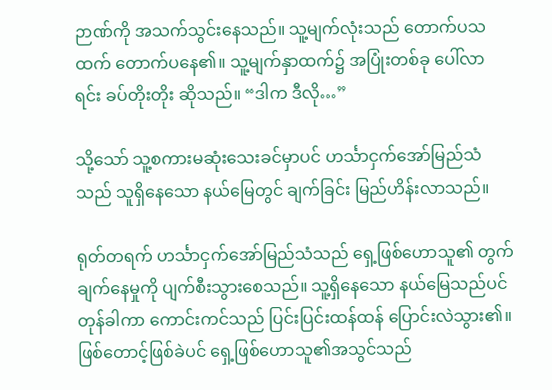ဉာဏ်ကို အသက်သွင်းနေသည်။ သူ့မျက်လုံးသည် တောက်ပသထက် တောက်ပနေ၏။ သူ့မျက်နှာထက်၌ အပြုံးတစ်ခု ပေါ်လာရင်း ခပ်တိုးတိုး ဆိုသည်။ “ဒါက ဒီလို…”

သို့သော် သူ့စကားမဆုံးသေးခင်မှာပင် ဟင်္သာငှက်အော်မြည်သံသည် သူရှိနေသော နယ်မြေတွင် ချက်ခြင်း မြည်ဟိန်းလာသည်။

ရုတ်တရက် ဟင်္သာငှက်အော်မြည်သံသည် ရှေ့ဖြစ်ဟောသူ၏ တွက်ချက်နေမှုကို ပျက်စီးသွားစေသည်။ သူ့ရှိနေသော နယ်မြေသည်ပင် တုန်ခါကာ ကောင်းကင်သည် ပြင်းပြင်းထန်ထန် ပြောင်းလဲသွား၏။ဖြစ်တောင့်ဖြစ်ခဲပင် ရှေ့ဖြစ်ဟောသူ၏အသွင်သည်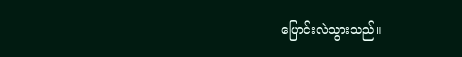ပြောင်းလဲသွားသည်။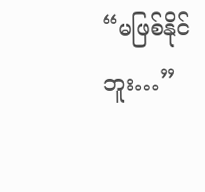“မဖြစ်နိုင်ဘူး…”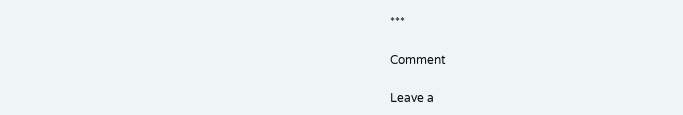***

Comment

Leave a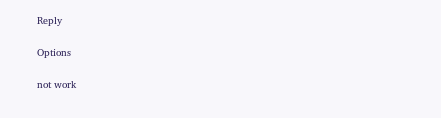Reply

Options

not work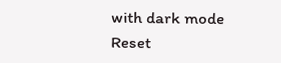with dark mode
Reset